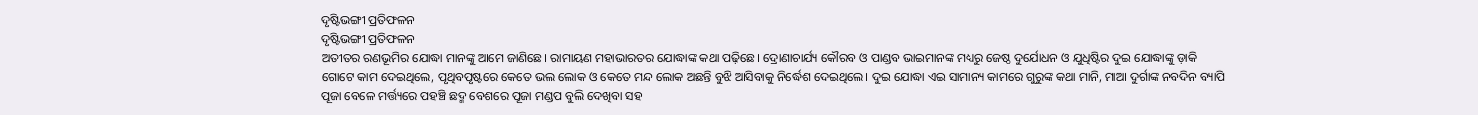ଦୃଷ୍ଟିଭଙ୍ଗୀ ପ୍ରତିଫଳନ
ଦୃଷ୍ଟିଭଙ୍ଗୀ ପ୍ରତିଫଳନ
ଅତୀତର ରଣଭୂମିର ଯୋଦ୍ଧା ମାନଙ୍କୁ ଆମେ ଜାଣିଛେ। ରାମାୟଣ ମହାଭାରତର ଯୋଦ୍ଧାଙ୍କ କଥା ପଢ଼ିଛେ। ଦ୍ରୋଣାଚାର୍ଯ୍ୟ କୌରବ ଓ ପାଣ୍ଡବ ଭାଇମାନଙ୍କ ମଧ୍ୟରୁ ଜେଷ୍ଠ ଦୁର୍ଯୋଧନ ଓ ଯୁଧିଷ୍ଟିର ଦୁଇ ଯୋଦ୍ଧାଙ୍କୁ ଡ଼ାକି ଗୋଟେ କାମ ଦେଇଥିଲେ, ପୃଥିବପୃଷ୍ଟରେ କେତେ ଭଲ ଲୋକ ଓ କେତେ ମନ୍ଦ ଲୋକ ଅଛନ୍ତି ବୁଝି ଆସିବାକୁ ନିର୍ଦ୍ଧେଶ ଦେଇଥିଲେ। ଦୁଇ ଯୋଦ୍ଧା ଏଇ ସାମାନ୍ୟ କାମରେ ଗୁରୁଙ୍କ କଥା ମାନି, ମାଆ ଦୁର୍ଗାଙ୍କ ନବଦିନ ବ୍ୟାପି ପୂଜା ବେଳେ ମର୍ତ୍ତ୍ୟରେ ପହଞ୍ଚି ଛଦ୍ମ ବେଶରେ ପୂଜା ମଣ୍ଡପ ବୁଲି ଦେଖିବା ସହ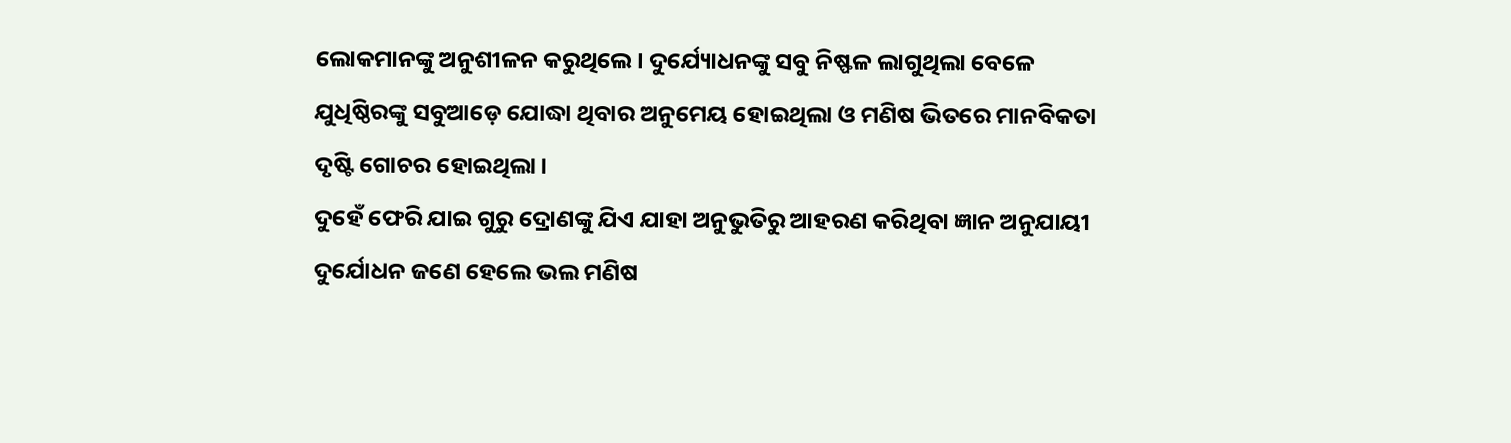ଲୋକମାନଙ୍କୁ ଅନୁଶୀଳନ କରୁଥିଲେ। ଦୁର୍ଯ୍ୟୋଧନଙ୍କୁ ସବୁ ନିଷ୍ଫଳ ଲାଗୁଥିଲା ବେଳେ ଯୁଧିଷ୍ଠିରଙ୍କୁ ସବୁଆଡ଼େ ଯୋଦ୍ଧା ଥିବାର ଅନୁମେୟ ହୋଇଥିଲା ଓ ମଣିଷ ଭିତରେ ମାନବିକତା ଦୃଷ୍ଟି ଗୋଚର ହୋଇଥିଲା।
ଦୁହେଁ ଫେରି ଯାଇ ଗୁରୁ ଦ୍ରୋଣଙ୍କୁ ଯିଏ ଯାହା ଅନୁଭୁତିରୁ ଆହରଣ କରିଥିବା ଜ୍ଞାନ ଅନୁଯାୟୀ ଦୁର୍ଯୋଧନ ଜଣେ ହେଲେ ଭଲ ମଣିଷ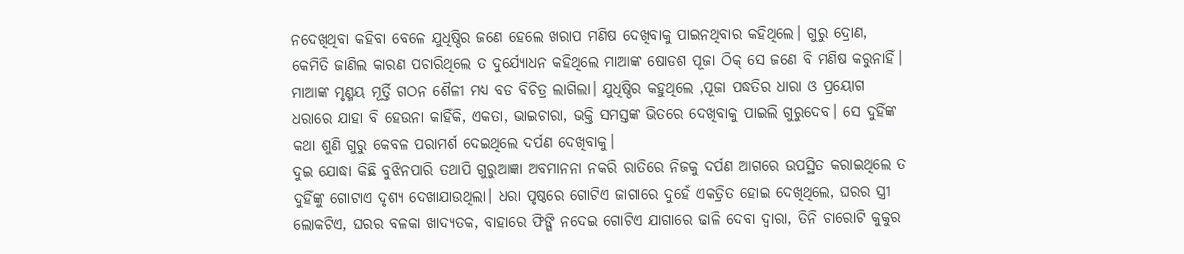ନଦେଖିଥିବା କହିବା ବେଳେ ଯୁଧିଷ୍ଠିର ଜଣେ ହେଲେ ଖରାପ ମଣିଷ ଦେଖିବାକୁ ପାଇନଥିବାର କହିଥିଲେ। ଗୁରୁ ଦ୍ରୋଣ, କେମିତି ଜାଣିଲ କାରଣ ପଚାରିଥିଲେ ତ ଦୁର୍ଯ୍ୟୋଧନ କହିଥିଲେ ମାଆଙ୍କ ଷୋଡଶ ପୂଜା ଠିକ୍ ସେ ଜଣେ ବି ମଣିଷ କରୁନାହିଁ। ମାଆଙ୍କ ମୃଣ୍ମୟ ମୂର୍ତ୍ତି ଗଠନ ଶୈଳୀ ମଧ୍ଯ ବଡ ବିଚିତ୍ର ଲାଗିଲା। ଯୁଧିଷ୍ଠିର କହୁଥିଲେ ,ପୂଜା ପଦ୍ଧତିର ଧାରା ଓ ପ୍ରୟୋଗ ଧରାରେ ଯାହା ବି ହେଉନା କାହିଁକି, ଏକତା, ଭାଇଚାରା, ଭକ୍ତି ସମସ୍ତଙ୍କ ଭିତରେ ଦେଖିବାକୁ ପାଇଲି ଗୁରୁଦେବ। ସେ ଦୁହିଁଙ୍କ କଥା ଶୁଣି ଗୁରୁ କେବଳ ପରାମର୍ଶ ଦେଇଥିଲେ ଦର୍ପଣ ଦେଖିବାକୁ।
ଦୁଇ ଯୋଦ୍ଧା କିଛି ବୁଝିନପାରି ତଥାପି ଗୁରୁଆଜ୍ଞା ଅବମାନନା ନକରି ରାତିରେ ନିଜକୁ ଦର୍ପଣ ଆଗରେ ଉପସ୍ଥିତ କରାଇଥିଲେ ତ ଦୁହିଁଙ୍କୁ ଗୋଟାଏ ଦୃଶ୍ୟ ଦେଖାଯାଉଥିଲା। ଧରା ପୃଷ୍ଠରେ ଗୋଟିଏ ଜାଗାରେ ଦୁହେଁ ଏକତ୍ରିତ ହୋଇ ଦେଖିଥିଲେ, ଘରର ସ୍ତ୍ରୀ ଲୋକଟିଏ, ଘରର ବଳକା ଖାଦ୍ୟତକ, ବାହାରେ ଫିଙ୍ଗି ନଦେଇ ଗୋଟିଏ ଯାଗାରେ ଢାଳି ଦେବା ଦ୍ଵାରା, ତିନି ଚାରୋଟି କୁକୁର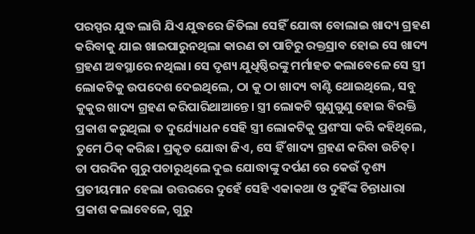ପରସ୍ପର ଯୁଦ୍ଧ ଲାଗି ଯିଏ ଯୁଦ୍ଧରେ ଜିତିଲା ସେହିଁ ଯୋଦ୍ଧା ବୋଲାଇ ଖାଦ୍ୟ ଗ୍ରହଣ କରିବାକୁ ଯାଇ ଖାଇପାରୁନଥିଲା କାରଣ ତା ପାଟିରୁ ରକ୍ତସ୍ରାବ ହୋଇ ସେ ଖାଦ୍ୟ ଗ୍ରହଣ ଅବସ୍ଥାରେ ନଥିଲା। ସେ ଦୃଶ୍ୟ ଯୁଧିଷ୍ଠିରଙ୍କୁ ମର୍ମାହତ କଲାବେଳେ ସେ ସ୍ତ୍ରୀ ଲୋକଟିକୁ ଉପଦେଶ ଦେଇଥିଲେ, ଠା କୁ ଠା ଖାଦ୍ୟ ବାଣ୍ଟି ଥୋଇଥିଲେ, ସବୁ କୁକୁର ଖାଦ୍ୟ ଗ୍ରହଣ କରିପାରିଥାଆନ୍ତେ। ସ୍ତ୍ରୀ ଲୋକଟି ଗୁଣୁଗୁଣୁ ହୋଇ ବିରକ୍ତି ପ୍ରକାଶ କରୁଥିଲା ତ ଦୁର୍ଯ୍ୟୋଧନ ସେହି ସ୍ତ୍ରୀ ଲୋକଟିକୁ ପ୍ରଶଂସା କରି କହିଥିଲେ, ତୁମେ ଠିକ୍ କରିଛ। ପ୍ରକୃତ ଯୋଦ୍ଧା ଜିଏ, ସେ ହିଁ ଖାଦ୍ୟ ଗ୍ରହଣ କରିବା ଉଚିତ୍।
ତା ପରଦିନ ଗୁରୁ ପଚାରୁଥିଲେ ଦୁଇ ଯୋଦ୍ଧାଙ୍କୁ ଦର୍ପଣ ରେ କେଉଁ ଦୃଶ୍ୟ ପ୍ରତୀୟମାନ ହେଲା ଉତ୍ତରରେ ଦୁହେଁ ସେହି ଏକାକଥା ଓ ଦୁହିଁଙ୍କ ଚିନ୍ତାଧାରା ପ୍ରକାଶ କଲାବେଳେ, ଗୁରୁ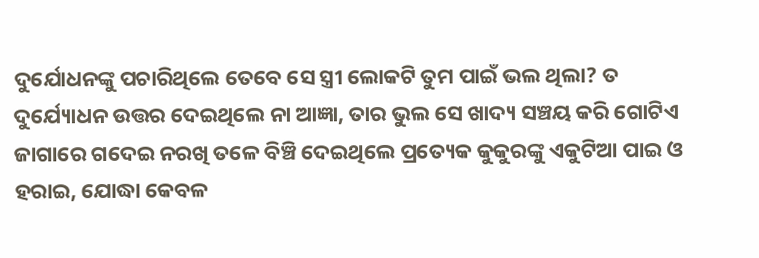ଦୁର୍ଯୋଧନଙ୍କୁ ପଚାରିଥିଲେ ତେବେ ସେ ସ୍ତ୍ରୀ ଲୋକଟି ତୁମ ପାଇଁ ଭଲ ଥିଲା? ତ ଦୁର୍ଯ୍ୟୋଧନ ଉତ୍ତର ଦେଇଥିଲେ ନା ଆଜ୍ଞା, ତାର ଭୁଲ ସେ ଖାଦ୍ୟ ସଞ୍ଚୟ କରି ଗୋଟିଏ ଜାଗାରେ ଗଦେଇ ନରଖି ତଳେ ବିଞ୍ଚି ଦେଇଥିଲେ ପ୍ରତ୍ୟେକ କୁକୁରଙ୍କୁ ଏକୁଟିଆ ପାଇ ଓ ହରାଇ, ଯୋଦ୍ଧା କେବଳ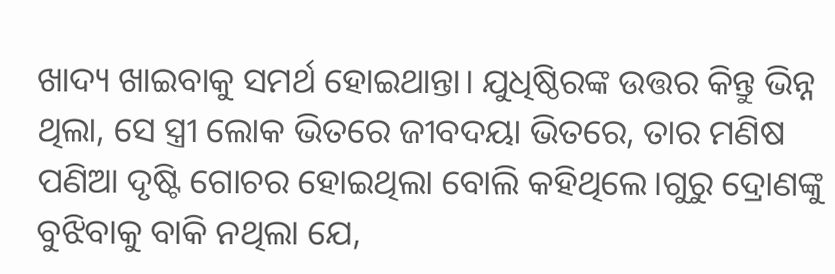ଖାଦ୍ୟ ଖାଇବାକୁ ସମର୍ଥ ହୋଇଥାନ୍ତା। ଯୁଧିଷ୍ଠିରଙ୍କ ଉତ୍ତର କିନ୍ତୁ ଭିନ୍ନ ଥିଲା, ସେ ସ୍ତ୍ରୀ ଲୋକ ଭିତରେ ଜୀବଦୟା ଭିତରେ, ତାର ମଣିଷ ପଣିଆ ଦୃଷ୍ଟି ଗୋଚର ହୋଇଥିଲା ବୋଲି କହିଥିଲେ।ଗୁରୁ ଦ୍ରୋଣଙ୍କୁ ବୁଝିବାକୁ ବାକି ନଥିଲା ଯେ,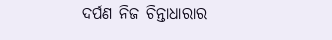ଦର୍ପଣ ନିଜ ଚିନ୍ତାଧାରାର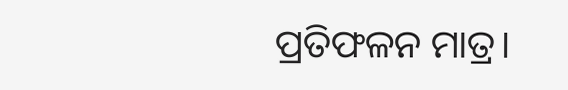ପ୍ରତିଫଳନ ମାତ୍ର।